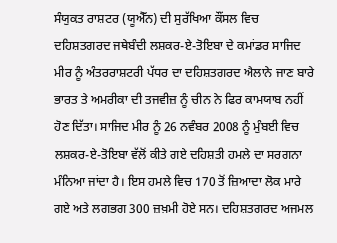ਸੰਯੁਕਤ ਰਾਸ਼ਟਰ (ਯੂਐੱਨ) ਦੀ ਸੁਰੱਖਿਆ ਕੌਂਸਲ ਵਿਚ ਦਹਿਸ਼ਤਗਰਦ ਜਥੇਬੰਦੀ ਲਸ਼ਕਰ-ਏ-ਤੋਇਬਾ ਦੇ ਕਮਾਂਡਰ ਸਾਜਿਦ ਮੀਰ ਨੂੰ ਅੰਤਰਰਾਸ਼ਟਰੀ ਪੱਧਰ ਦਾ ਦਹਿਸ਼ਤਗਰਦ ਐਲਾਨੇ ਜਾਣ ਬਾਰੇ ਭਾਰਤ ਤੇ ਅਮਰੀਕਾ ਦੀ ਤਜਵੀਜ਼ ਨੂੰ ਚੀਨ ਨੇ ਫਿਰ ਕਾਮਯਾਬ ਨਹੀਂ ਹੋਣ ਦਿੱਤਾ। ਸਾਜਿਦ ਮੀਰ ਨੂੰ 26 ਨਵੰਬਰ 2008 ਨੂੰ ਮੁੰਬਈ ਵਿਚ ਲਸ਼ਕਰ-ਏ-ਤੋਇਬਾ ਵੱਲੋਂ ਕੀਤੇ ਗਏ ਦਹਿਸ਼ਤੀ ਹਮਲੇ ਦਾ ਸਰਗਨਾ ਮੰਨਿਆ ਜਾਂਦਾ ਹੈ। ਇਸ ਹਮਲੇ ਵਿਚ 170 ਤੋਂ ਜ਼ਿਆਦਾ ਲੋਕ ਮਾਰੇ ਗਏ ਅਤੇ ਲਗਭਗ 300 ਜ਼ਖ਼ਮੀ ਹੋਏ ਸਨ। ਦਹਿਸ਼ਤਗਰਦ ਅਜਮਲ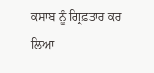ਕਸਾਬ ਨੂੰ ਗ੍ਰਿਫ਼ਤਾਰ ਕਰ ਲਿਆ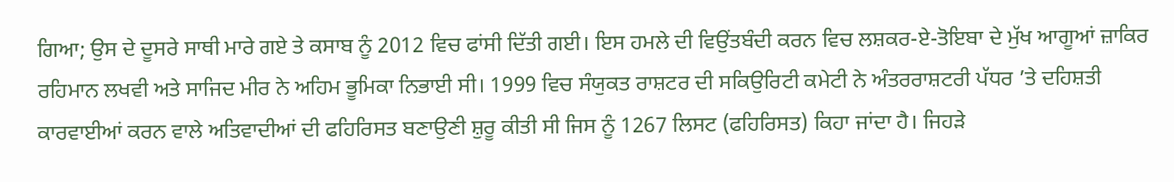ਗਿਆ; ਉਸ ਦੇ ਦੂਸਰੇ ਸਾਥੀ ਮਾਰੇ ਗਏ ਤੇ ਕਸਾਬ ਨੂੰ 2012 ਵਿਚ ਫਾਂਸੀ ਦਿੱਤੀ ਗਈ। ਇਸ ਹਮਲੇ ਦੀ ਵਿਉਂਤਬੰਦੀ ਕਰਨ ਵਿਚ ਲਸ਼ਕਰ-ਏ-ਤੋਇਬਾ ਦੇ ਮੁੱਖ ਆਗੂਆਂ ਜ਼ਾਕਿਰ ਰਹਿਮਾਨ ਲਖਵੀ ਅਤੇ ਸਾਜਿਦ ਮੀਰ ਨੇ ਅਹਿਮ ਭੂਮਿਕਾ ਨਿਭਾਈ ਸੀ। 1999 ਵਿਚ ਸੰਯੁਕਤ ਰਾਸ਼ਟਰ ਦੀ ਸਕਿਉਰਿਟੀ ਕਮੇਟੀ ਨੇ ਅੰਤਰਰਾਸ਼ਟਰੀ ਪੱਧਰ ’ਤੇ ਦਹਿਸ਼ਤੀ ਕਾਰਵਾਈਆਂ ਕਰਨ ਵਾਲੇ ਅਤਿਵਾਦੀਆਂ ਦੀ ਫਹਿਰਿਸਤ ਬਣਾਉਣੀ ਸ਼ੁਰੂ ਕੀਤੀ ਸੀ ਜਿਸ ਨੂੰ 1267 ਲਿਸਟ (ਫਹਿਰਿਸਤ) ਕਿਹਾ ਜਾਂਦਾ ਹੈ। ਜਿਹੜੇ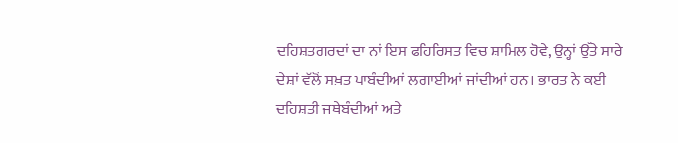ਦਹਿਸ਼ਤਗਰਦਾਂ ਦਾ ਨਾਂ ਇਸ ਫਹਿਰਿਸਤ ਵਿਚ ਸ਼ਾਮਿਲ ਹੋਵੇ, ਉਨ੍ਹਾਂ ਉੱਤੇ ਸਾਰੇ ਦੇਸ਼ਾਂ ਵੱਲੋਂ ਸਖ਼ਤ ਪਾਬੰਦੀਆਂ ਲਗਾਈਆਂ ਜਾਂਦੀਆਂ ਹਨ। ਭਾਰਤ ਨੇ ਕਈ ਦਹਿਸ਼ਤੀ ਜਥੇਬੰਦੀਆਂ ਅਤੇ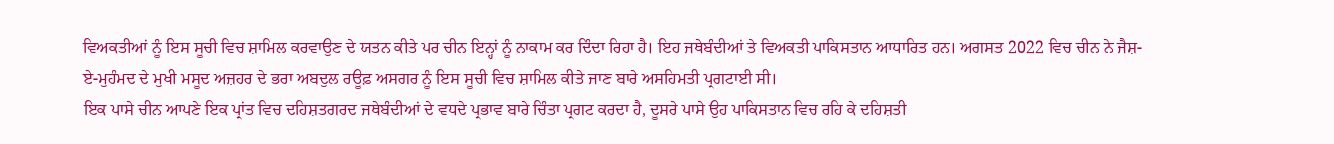ਵਿਅਕਤੀਆਂ ਨੂੰ ਇਸ ਸੂਚੀ ਵਿਚ ਸ਼ਾਮਿਲ ਕਰਵਾਉਣ ਦੇ ਯਤਨ ਕੀਤੇ ਪਰ ਚੀਨ ਇਨ੍ਹਾਂ ਨੂੰ ਨਾਕਾਮ ਕਰ ਦਿੰਦਾ ਰਿਹਾ ਹੈ। ਇਹ ਜਥੇਬੰਦੀਆਂ ਤੇ ਵਿਅਕਤੀ ਪਾਕਿਸਤਾਨ ਆਧਾਰਿਤ ਹਨ। ਅਗਸਤ 2022 ਵਿਚ ਚੀਨ ਨੇ ਜੈਸ਼-ਏ-ਮੁਹੰਮਦ ਦੇ ਮੁਖੀ ਮਸੂਦ ਅਜ਼ਹਰ ਦੇ ਭਰਾ ਅਬਦੁਲ ਰਊਫ਼ ਅਸਗਰ ਨੂੰ ਇਸ ਸੂਚੀ ਵਿਚ ਸ਼ਾਮਿਲ ਕੀਤੇ ਜਾਣ ਬਾਰੇ ਅਸਹਿਮਤੀ ਪ੍ਰਗਟਾਈ ਸੀ।
ਇਕ ਪਾਸੇ ਚੀਨ ਆਪਣੇ ਇਕ ਪ੍ਰਾਂਤ ਵਿਚ ਦਹਿਸ਼ਤਗਰਦ ਜਥੇਬੰਦੀਆਂ ਦੇ ਵਧਦੇ ਪ੍ਰਭਾਵ ਬਾਰੇ ਚਿੰਤਾ ਪ੍ਰਗਟ ਕਰਦਾ ਹੈ, ਦੂਸਰੇ ਪਾਸੇ ਉਹ ਪਾਕਿਸਤਾਨ ਵਿਚ ਰਹਿ ਕੇ ਦਹਿਸ਼ਤੀ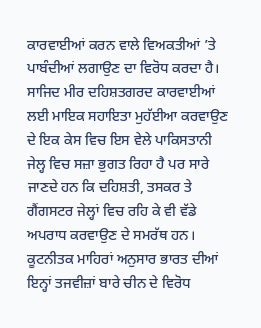ਕਾਰਵਾਈਆਂ ਕਰਨ ਵਾਲੇ ਵਿਅਕਤੀਆਂ ’ਤੇ ਪਾਬੰਦੀਆਂ ਲਗਾਉਣ ਦਾ ਵਿਰੋਧ ਕਰਦਾ ਹੈ। ਸਾਜਿਦ ਮੀਰ ਦਹਿਸ਼ਤਗਰਦ ਕਾਰਵਾਈਆਂ ਲਈ ਮਾਇਕ ਸਹਾਇਤਾ ਮੁਹੱਈਆ ਕਰਵਾਉਣ ਦੇ ਇਕ ਕੇਸ ਵਿਚ ਇਸ ਵੇਲੇ ਪਾਕਿਸਤਾਨੀ ਜੇਲ੍ਹ ਵਿਚ ਸਜ਼ਾ ਭੁਗਤ ਰਿਹਾ ਹੈ ਪਰ ਸਾਰੇ ਜਾਣਦੇ ਹਨ ਕਿ ਦਹਿਸ਼ਤੀ, ਤਸਕਰ ਤੇ ਗੈਂਗਸਟਰ ਜੇਲ੍ਹਾਂ ਵਿਚ ਰਹਿ ਕੇ ਵੀ ਵੱਡੇ ਅਪਰਾਧ ਕਰਵਾਉਣ ਦੇ ਸਮਰੱਥ ਹਨ। ਕੂਟਨੀਤਕ ਮਾਹਿਰਾਂ ਅਨੁਸਾਰ ਭਾਰਤ ਦੀਆਂ ਇਨ੍ਹਾਂ ਤਜਵੀਜ਼ਾਂ ਬਾਰੇ ਚੀਨ ਦੇ ਵਿਰੋਧ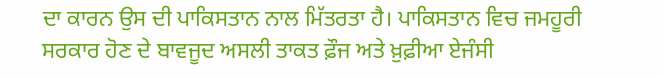ਦਾ ਕਾਰਨ ਉਸ ਦੀ ਪਾਕਿਸਤਾਨ ਨਾਲ ਮਿੱਤਰਤਾ ਹੈ। ਪਾਕਿਸਤਾਨ ਵਿਚ ਜਮਹੂਰੀ ਸਰਕਾਰ ਹੋਣ ਦੇ ਬਾਵਜੂਦ ਅਸਲੀ ਤਾਕਤ ਫ਼ੌਜ ਅਤੇ ਖ਼ੁਫ਼ੀਆ ਏਜੰਸੀ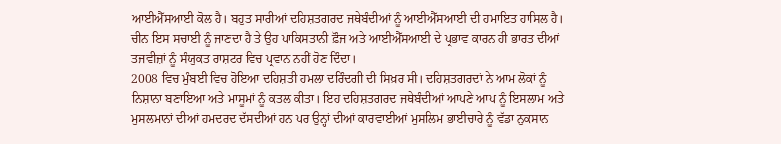ਆਈਐੱਸਆਈ ਕੋਲ ਹੈ। ਬਹੁਤ ਸਾਰੀਆਂ ਦਹਿਸ਼ਤਗਰਦ ਜਥੇਬੰਦੀਆਂ ਨੂੰ ਆਈਐੱਸਆਈ ਦੀ ਹਮਾਇਤ ਹਾਸਿਲ ਹੈ। ਚੀਨ ਇਸ ਸਚਾਈ ਨੂੰ ਜਾਣਦਾ ਹੈ ਤੇ ਉਹ ਪਾਕਿਸਤਾਨੀ ਫ਼ੌਜ ਅਤੇ ਆਈਐੱਸਆਈ ਦੇ ਪ੍ਰਭਾਵ ਕਾਰਨ ਹੀ ਭਾਰਤ ਦੀਆਂ ਤਜਵੀਜ਼ਾਂ ਨੂੰ ਸੰਯੁਕਤ ਰਾਸ਼ਟਰ ਵਿਚ ਪ੍ਰਵਾਨ ਨਹੀਂ ਹੋਣ ਦਿੰਦਾ।
2008 ਵਿਚ ਮੁੰਬਈ ਵਿਚ ਹੋਇਆ ਦਹਿਸ਼ਤੀ ਹਮਲਾ ਦਰਿੰਦਗੀ ਦੀ ਸਿਖ਼ਰ ਸੀ। ਦਹਿਸ਼ਤਗਰਦਾਂ ਨੇ ਆਮ ਲੋਕਾਂ ਨੂੰ ਨਿਸ਼ਾਨਾ ਬਣਾਇਆ ਅਤੇ ਮਾਸੂਮਾਂ ਨੂੰ ਕਤਲ ਕੀਤਾ। ਇਹ ਦਹਿਸ਼ਤਗਰਦ ਜਥੇਬੰਦੀਆਂ ਆਪਣੇ ਆਪ ਨੂੰ ਇਸਲਾਮ ਅਤੇ ਮੁਸਲਮਾਨਾਂ ਦੀਆਂ ਹਮਦਰਦ ਦੱਸਦੀਆਂ ਹਨ ਪਰ ਉਨ੍ਹਾਂ ਦੀਆਂ ਕਾਰਵਾਈਆਂ ਮੁਸਲਿਮ ਭਾਈਚਾਰੇ ਨੂੰ ਵੱਡਾ ਨੁਕਸਾਨ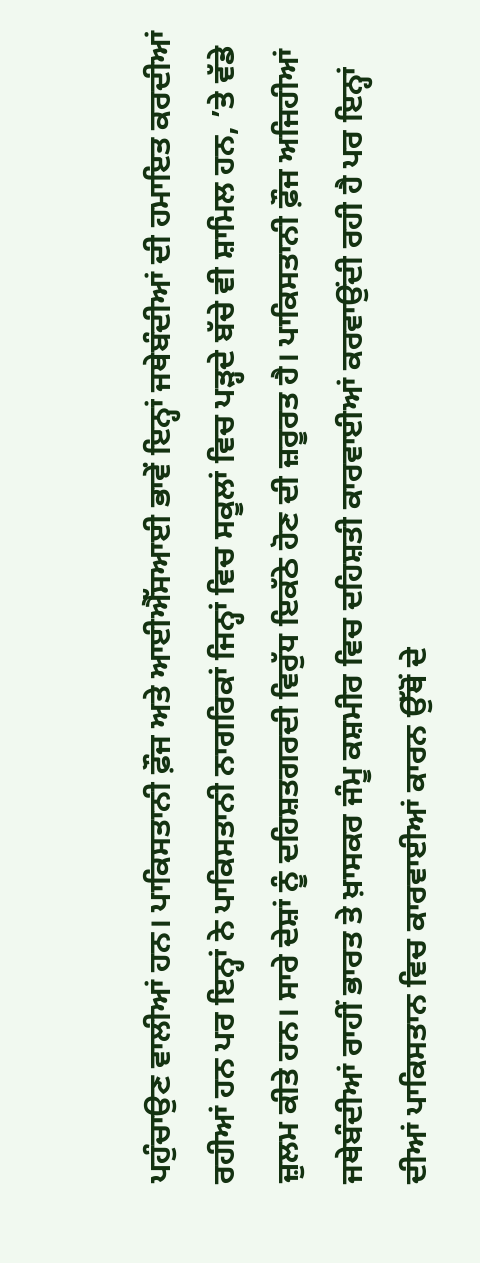ਪਹੁੰਚਾਉਣ ਵਾਲੀਆਂ ਹਨ। ਪਾਕਿਸਤਾਨੀ ਫ਼ੌਜ ਅਤੇ ਆਈਐੱਸਆਈ ਭਾਵੇਂ ਇਨ੍ਹਾਂ ਜਥੇਬੰਦੀਆਂ ਦੀ ਹਮਾਇਤ ਕਰਦੀਆਂ ਰਹੀਆਂ ਹਨ ਪਰ ਇਨ੍ਹਾਂ ਨੇ ਪਾਕਿਸਤਾਨੀ ਨਾਗਰਿਕਾਂ ਜਿਨ੍ਹਾਂ ਵਿਚ ਸਕੂਲਾਂ ਵਿਚ ਪੜ੍ਹਦੇ ਬੱਚੇ ਵੀ ਸ਼ਾਮਿਲ ਹਨ, ’ਤੇ ਵੱਡੇ ਜ਼ੁਲਮ ਕੀਤੇ ਹਨ। ਸਾਰੇ ਦੇਸ਼ਾਂ ਨੂੰ ਦਹਿਸ਼ਤਗਰਦੀ ਵਿਰੁੱਧ ਇਕੱਠੇ ਹੋਣ ਦੀ ਜ਼ਰੂਰਤ ਹੈ। ਪਾਕਿਸਤਾਨੀ ਫ਼ੌਜ ਅਜਿਹੀਆਂ ਜਥੇਬੰਦੀਆਂ ਰਾਹੀਂ ਭਾਰਤ ਤੇ ਖ਼ਾਸਕਰ ਜੰਮੂ ਕਸ਼ਮੀਰ ਵਿਚ ਦਹਿਸ਼ਤੀ ਕਾਰਵਾਈਆਂ ਕਰਵਾਉਂਦੀ ਰਹੀ ਹੈ ਪਰ ਇਨ੍ਹਾਂ ਦੀਆਂ ਪਾਕਿਸਤਾਨ ਵਿਚ ਕਾਰਵਾਈਆਂ ਕਾਰਨ ਉੱਥੋਂ ਦੇ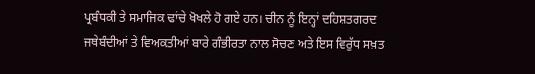ਪ੍ਰਬੰਧਕੀ ਤੇ ਸਮਾਜਿਕ ਢਾਂਚੇ ਖੋਖਲੇ ਹੋ ਗਏ ਹਨ। ਚੀਨ ਨੂੰ ਇਨ੍ਹਾਂ ਦਹਿਸ਼ਤਗਰਦ ਜਥੇਬੰਦੀਆਂ ਤੇ ਵਿਅਕਤੀਆਂ ਬਾਰੇ ਗੰਭੀਰਤਾ ਨਾਲ ਸੋਚਣ ਅਤੇ ਇਸ ਵਿਰੁੱਧ ਸਖ਼ਤ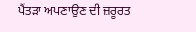ਪੈਂਤੜਾ ਅਪਣਾਉਣ ਦੀ ਜ਼ਰੂਰਤ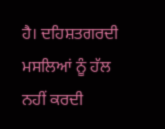ਹੈ। ਦਹਿਸ਼ਤਗਰਦੀ ਮਸਲਿਆਂ ਨੂੰ ਹੱਲ ਨਹੀਂ ਕਰਦੀ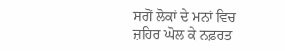ਸਗੋਂ ਲੋਕਾਂ ਦੇ ਮਨਾਂ ਵਿਚ ਜ਼ਹਿਰ ਘੋਲ ਕੇ ਨਫ਼ਰਤ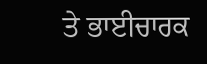ਤੇ ਭਾਈਚਾਰਕ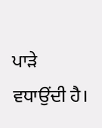ਪਾੜੇ ਵਧਾਉਂਦੀ ਹੈ।